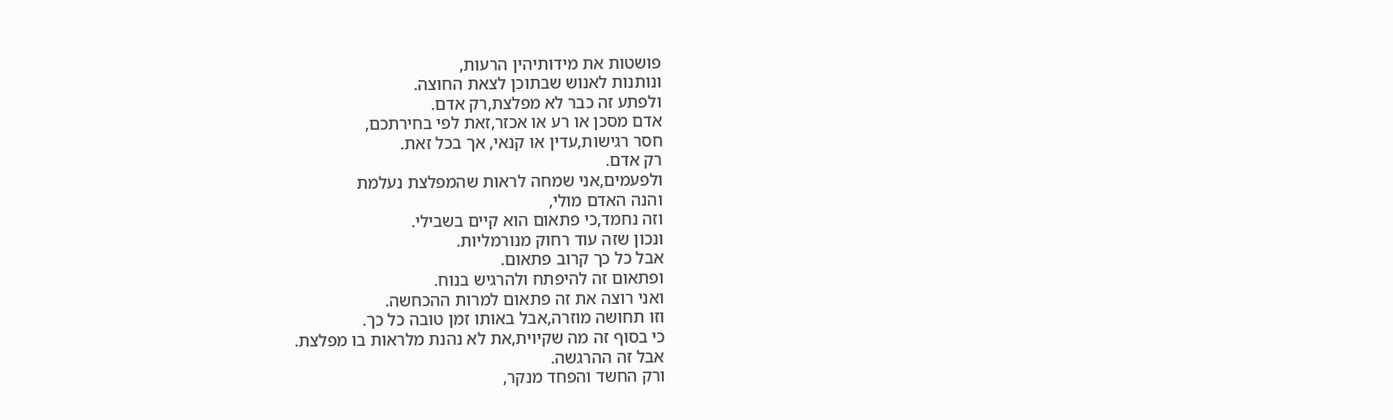פושטות את מידותיהין הרעות,
ונותנות לאנוש שבתוכן לצאת החוצה.
ולפתע זה כבר לא מפלצת,רק אדם.
אדם מסכן או רע או אכזר,זאת לפי בחירתכם,
חסר רגישות,עדין או קנאי, אך בכל זאת.
רק אדם.
ולפעמים,אני שמחה לראות שהמפלצת נעלמת
והנה האדם מולי,
וזה נחמד,כי פתאום הוא קיים בשבילי.
ונכון שזה עוד רחוק מנורמליות.
אבל כל כך קרוב פתאום.
ופתאום זה להיפתח ולהרגיש בנוח.
ואני רוצה את זה פתאום למרות ההכחשה.
וזו תחושה מוזרה,אבל באותו זמן טובה כל כך.
כי בסוף זה מה שקיוית,את לא נהנת מלראות בו מפלצת.
אבל זה ההרגשה.
ורק החשד והפחד מנקר,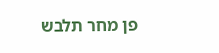פן מחר תלבש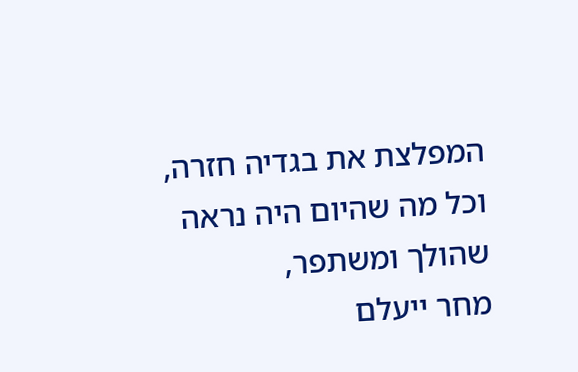המפלצת את בגדיה חזרה,
וכל מה שהיום היה נראה שהולך ומשתפר,
מחר ייעלם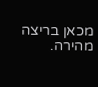מכאן בריצה מהירה.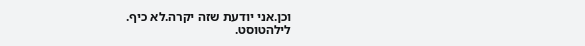וכן.אני יודעת שזה יקרה.לא כיף.
לילהטוסט.